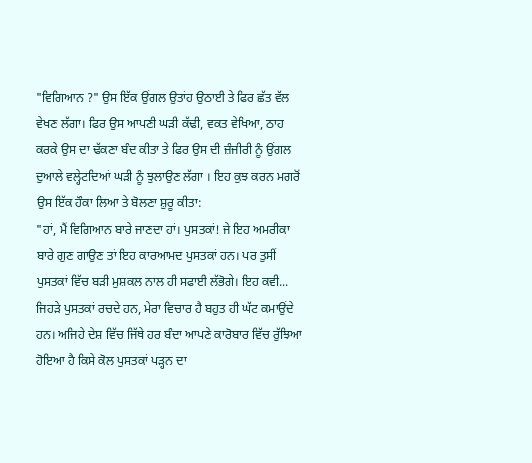"ਵਿਗਿਆਨ ?" ਉਸ ਇੱਕ ਉਂਗਲ ਉਤਾਂਹ ਉਠਾਈ ਤੇ ਫਿਰ ਛੱਤ ਵੱਲ ਵੇਖਣ ਲੱਗਾ। ਫਿਰ ਉਸ ਆਪਣੀ ਘੜੀ ਕੱਢੀ, ਵਕਤ ਵੇਖਿਆ, ਠਾਹ ਕਰਕੇ ਉਸ ਦਾ ਢੱਕਣਾ ਬੰਦ ਕੀਤਾ ਤੇ ਫਿਰ ਉਸ ਦੀ ਜ਼ੰਜੀਰੀ ਨੂੰ ਉਂਗਲ ਦੁਆਲੇ ਵਲ੍ਹੇਟਦਿਆਂ ਘੜੀ ਨੂੰ ਝੁਲਾਉਣ ਲੱਗਾ । ਇਹ ਕੁਝ ਕਰਨ ਮਗਰੋਂ ਉਸ ਇੱਕ ਹੌਕਾ ਲਿਆ ਤੇ ਬੋਲਣਾ ਸ਼ੁਰੂ ਕੀਤਾ:
"ਹਾਂ, ਮੈਂ ਵਿਗਿਆਨ ਬਾਰੇ ਜਾਣਦਾ ਹਾਂ। ਪੁਸਤਕਾਂ! ਜੇ ਇਹ ਅਮਰੀਕਾ ਬਾਰੇ ਗੁਣ ਗਾਉਣ ਤਾਂ ਇਹ ਕਾਰਆਮਦ ਪੁਸਤਕਾਂ ਹਨ। ਪਰ ਤੁਸੀਂ ਪੁਸਤਕਾਂ ਵਿੱਚ ਬੜੀ ਮੁਸ਼ਕਲ ਨਾਲ ਹੀ ਸਫਾਈ ਲੱਭੋਗੇ। ਇਹ ਕਵੀ... ਜਿਹੜੇ ਪੁਸਤਕਾਂ ਰਚਦੇ ਹਨ, ਮੇਰਾ ਵਿਚਾਰ ਹੈ ਬਹੁਤ ਹੀ ਘੱਟ ਕਮਾਉਂਦੇ ਹਨ। ਅਜਿਹੇ ਦੇਸ਼ ਵਿੱਚ ਜਿੱਥੇ ਹਰ ਬੰਦਾ ਆਪਣੇ ਕਾਰੋਬਾਰ ਵਿੱਚ ਰੁੱਝਿਆ ਹੋਇਆ ਹੈ ਕਿਸੇ ਕੋਲ ਪੁਸਤਕਾਂ ਪੜ੍ਹਨ ਦਾ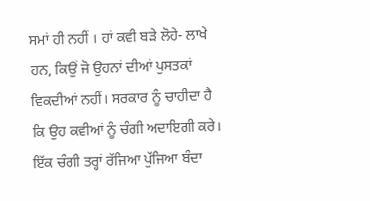ਸਮਾਂ ਹੀ ਨਹੀਂ । ਹਾਂ ਕਵੀ ਬੜੇ ਲੋਹੇ- ਲਾਖੇ ਹਨ, ਕਿਉਂ ਜੋ ਉਹਨਾਂ ਦੀਆਂ ਪੁਸਤਕਾਂ ਵਿਕਦੀਆਂ ਨਹੀਂ। ਸਰਕਾਰ ਨੂੰ ਚਾਹੀਦਾ ਹੈ ਕਿ ਉਹ ਕਵੀਆਂ ਨੂੰ ਚੰਗੀ ਅਦਾਇਗੀ ਕਰੇ। ਇੱਕ ਚੰਗੀ ਤਰ੍ਹਾਂ ਰੱਜਿਆ ਪੁੱਜਿਆ ਬੰਦਾ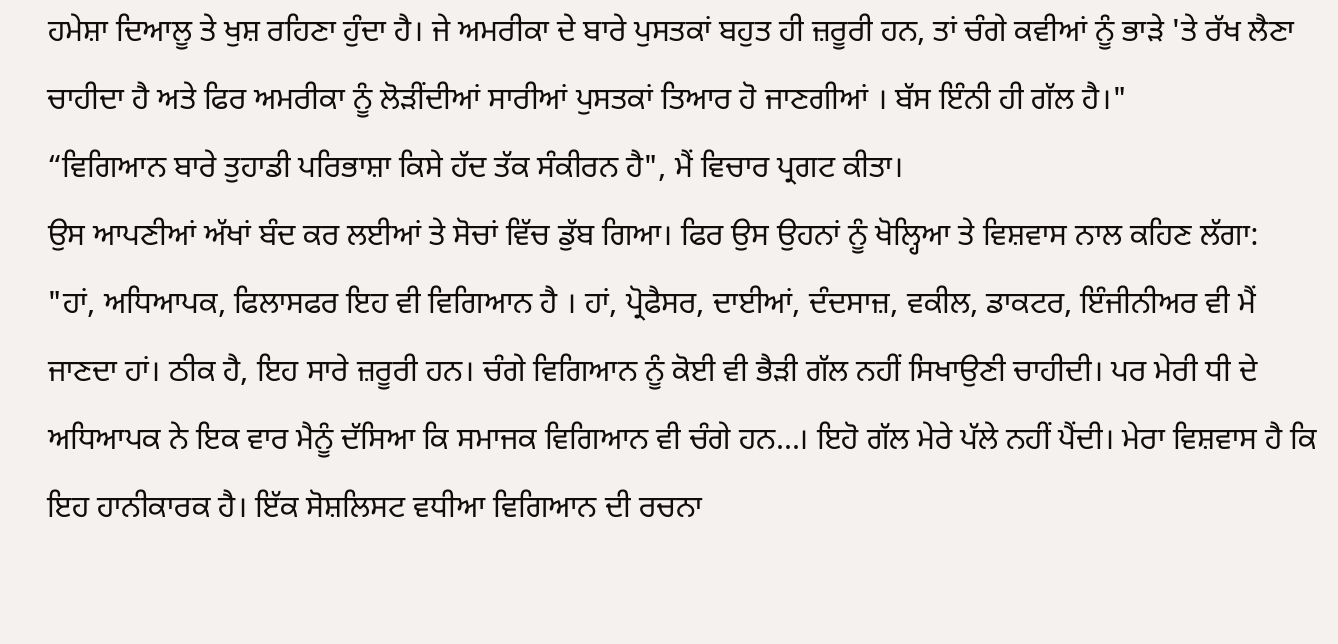ਹਮੇਸ਼ਾ ਦਿਆਲੂ ਤੇ ਖੁਸ਼ ਰਹਿਣਾ ਹੁੰਦਾ ਹੈ। ਜੇ ਅਮਰੀਕਾ ਦੇ ਬਾਰੇ ਪੁਸਤਕਾਂ ਬਹੁਤ ਹੀ ਜ਼ਰੂਰੀ ਹਨ, ਤਾਂ ਚੰਗੇ ਕਵੀਆਂ ਨੂੰ ਭਾੜੇ 'ਤੇ ਰੱਖ ਲੈਣਾ ਚਾਹੀਦਾ ਹੈ ਅਤੇ ਫਿਰ ਅਮਰੀਕਾ ਨੂੰ ਲੋੜੀਂਦੀਆਂ ਸਾਰੀਆਂ ਪੁਸਤਕਾਂ ਤਿਆਰ ਹੋ ਜਾਣਗੀਆਂ । ਬੱਸ ਇੰਨੀ ਹੀ ਗੱਲ ਹੈ।"
“ਵਿਗਿਆਨ ਬਾਰੇ ਤੁਹਾਡੀ ਪਰਿਭਾਸ਼ਾ ਕਿਸੇ ਹੱਦ ਤੱਕ ਸੰਕੀਰਨ ਹੈ", ਮੈਂ ਵਿਚਾਰ ਪ੍ਰਗਟ ਕੀਤਾ।
ਉਸ ਆਪਣੀਆਂ ਅੱਖਾਂ ਬੰਦ ਕਰ ਲਈਆਂ ਤੇ ਸੋਚਾਂ ਵਿੱਚ ਡੁੱਬ ਗਿਆ। ਫਿਰ ਉਸ ਉਹਨਾਂ ਨੂੰ ਖੋਲ੍ਹਿਆ ਤੇ ਵਿਸ਼ਵਾਸ ਨਾਲ ਕਹਿਣ ਲੱਗਾ:
"ਹਾਂ, ਅਧਿਆਪਕ, ਫਿਲਾਸਫਰ ਇਹ ਵੀ ਵਿਗਿਆਨ ਹੈ । ਹਾਂ, ਪ੍ਰੋਫੈਸਰ, ਦਾਈਆਂ, ਦੰਦਸਾਜ਼, ਵਕੀਲ, ਡਾਕਟਰ, ਇੰਜੀਨੀਅਰ ਵੀ ਮੈਂ ਜਾਣਦਾ ਹਾਂ। ਠੀਕ ਹੈ, ਇਹ ਸਾਰੇ ਜ਼ਰੂਰੀ ਹਨ। ਚੰਗੇ ਵਿਗਿਆਨ ਨੂੰ ਕੋਈ ਵੀ ਭੈੜੀ ਗੱਲ ਨਹੀਂ ਸਿਖਾਉਣੀ ਚਾਹੀਦੀ। ਪਰ ਮੇਰੀ ਧੀ ਦੇ ਅਧਿਆਪਕ ਨੇ ਇਕ ਵਾਰ ਮੈਨੂੰ ਦੱਸਿਆ ਕਿ ਸਮਾਜਕ ਵਿਗਿਆਨ ਵੀ ਚੰਗੇ ਹਨ...। ਇਹੋ ਗੱਲ ਮੇਰੇ ਪੱਲੇ ਨਹੀਂ ਪੈਂਦੀ। ਮੇਰਾ ਵਿਸ਼ਵਾਸ ਹੈ ਕਿ ਇਹ ਹਾਨੀਕਾਰਕ ਹੈ। ਇੱਕ ਸੋਸ਼ਲਿਸਟ ਵਧੀਆ ਵਿਗਿਆਨ ਦੀ ਰਚਨਾ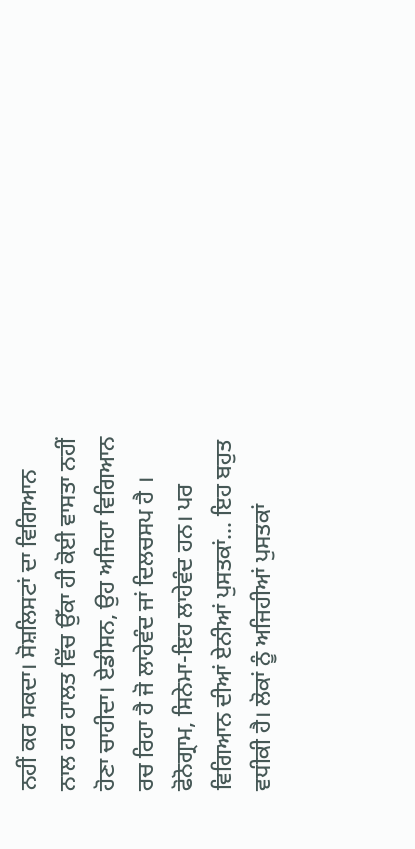ਨਹੀਂ ਕਰ ਸਕਦਾ। ਸੋਸ਼ਲਿਸਟਾਂ ਦਾ ਵਿਗਿਆਨ ਨਾਲ ਹਰ ਹਾਲਤ ਵਿੱਚ ਉੱਕਾ ਹੀ ਕੋਈ ਵਾਸਤਾ ਨਹੀਂ ਹੋਣਾ ਚਾਹੀਦਾ। ਏਡੀਸਨ, ਉਹ ਅਜਿਹਾ ਵਿਗਿਆਨ ਰਚ ਰਿਹਾ ਹੈ ਜੋ ਲਾਹੇਵੰਦ ਜਾਂ ਦਿਲਚਸਪ ਹੈ । ਫੋਨੋਗ੍ਰਾਮ, ਸਿਨੇਮਾ-ਇਹ ਲਾਹੇਵੰਦ ਹਨ। ਪਰ ਵਿਗਿਆਨ ਦੀਆਂ ਏਨੀਆਂ ਪੁਸਤਕਾਂ... ਇਹ ਬਹੁਤ ਵਧੀਕੀ ਹੈ। ਲੋਕਾਂ ਨੂੰ ਅਜਿਹੀਆਂ ਪੁਸਤਕਾਂ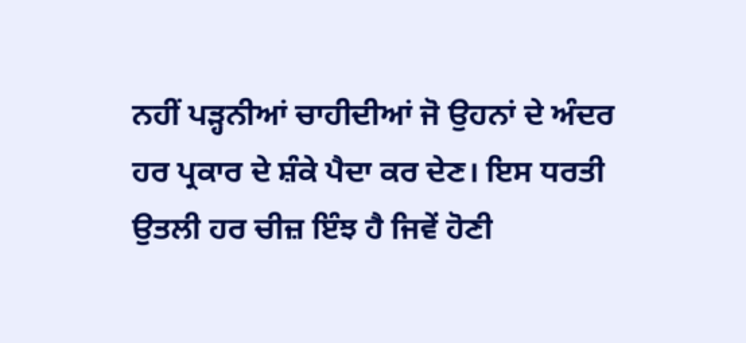ਨਹੀਂ ਪੜ੍ਹਨੀਆਂ ਚਾਹੀਦੀਆਂ ਜੋ ਉਹਨਾਂ ਦੇ ਅੰਦਰ ਹਰ ਪ੍ਰਕਾਰ ਦੇ ਸ਼ੰਕੇ ਪੈਦਾ ਕਰ ਦੇਣ। ਇਸ ਧਰਤੀ ਉਤਲੀ ਹਰ ਚੀਜ਼ ਇੰਝ ਹੈ ਜਿਵੇਂ ਹੋਣੀ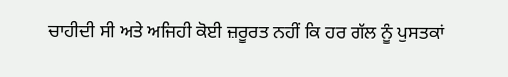ਚਾਹੀਦੀ ਸੀ ਅਤੇ ਅਜਿਹੀ ਕੋਈ ਜ਼ਰੂਰਤ ਨਹੀਂ ਕਿ ਹਰ ਗੱਲ ਨੂੰ ਪੁਸਤਕਾਂ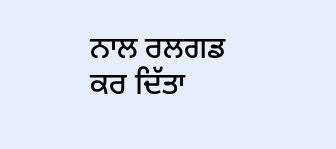ਨਾਲ ਰਲਗਡ ਕਰ ਦਿੱਤਾ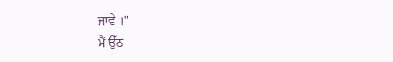ਜਾਵੇ ।"
ਮੈਂ ਉੱਠ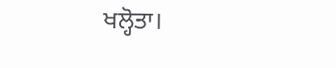ਖਲ੍ਹੋਤਾ।